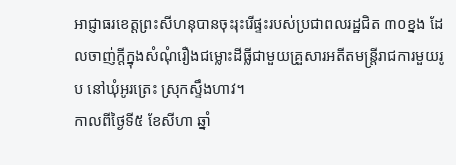អាជ្ញាធរខេត្តព្រះសីហនុបានចុះរុះរើផ្ទះរបស់ប្រជាពលរដ្ឋជិត ៣០ខ្នង ដែលចាញ់ក្ដីក្នុងសំណុំរឿងជម្លោះដីធ្លីជាមួយគ្រួសារអតីតមន្ត្រីរាជការមួយរូប នៅឃុំអូរត្រេះ ស្រុកស្ទឹងហាវ។
កាលពីថ្ងៃទី៥ ខែសីហា ឆ្នាំ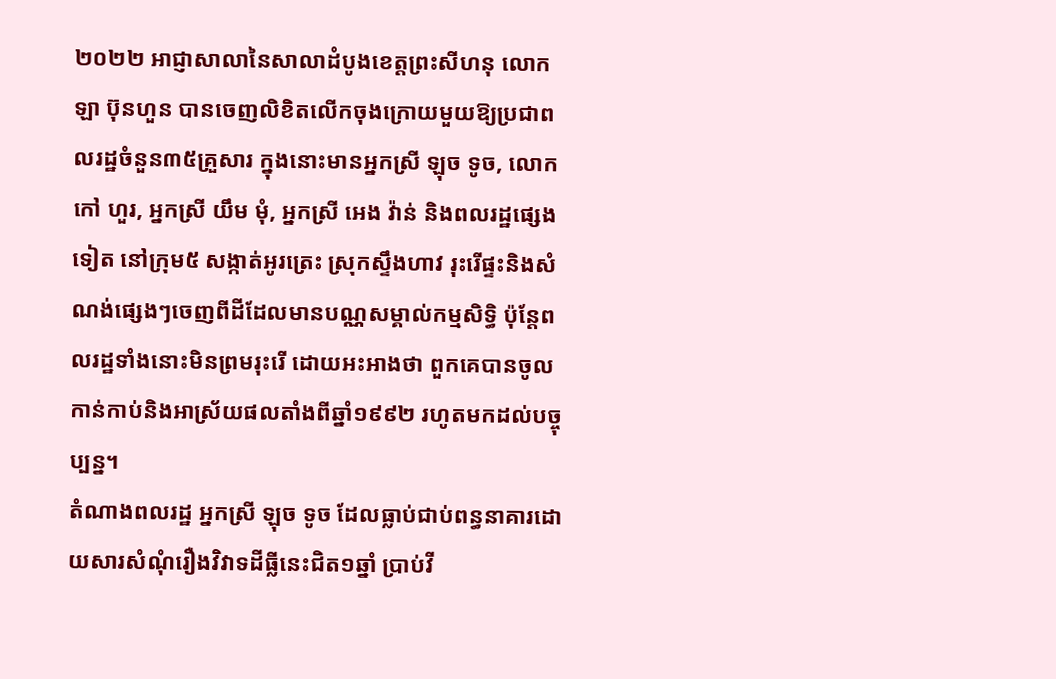២០២២ អាជ្ញាសាលានៃសាលាដំបូងខេត្តព្រះសីហនុ លោក ឡា ប៊ុនហួន បានចេញលិខិតលើកចុងក្រោយមួយឱ្យប្រជាពលរដ្ឋចំនួន៣៥គ្រួសារ ក្នុងនោះមានអ្នកស្រី ឡុច ទូច, លោក កៅ ហួរ, អ្នកស្រី យឹម មុំ, អ្នកស្រី អេង វ៉ាន់ និងពលរដ្ឋផ្សេងទៀត នៅក្រុម៥ សង្កាត់អូរត្រេះ ស្រុកស្ទឹងហាវ រុះរើផ្ទះនិងសំណង់ផ្សេងៗចេញពីដីដែលមានបណ្ណសម្គាល់កម្មសិទ្ធិ ប៉ុន្តែពលរដ្ឋទាំងនោះមិនព្រមរុះរើ ដោយអះអាងថា ពួកគេបានចូលកាន់កាប់និងអាស្រ័យផលតាំងពីឆ្នាំ១៩៩២ រហូតមកដល់បច្ចុប្បន្ន។
តំណាងពលរដ្ឋ អ្នកស្រី ឡុច ទូច ដែលធ្លាប់ជាប់ពន្ធនាគារដោយសារសំណុំរឿងវិវាទដីធ្លីនេះជិត១ឆ្នាំ ប្រាប់វី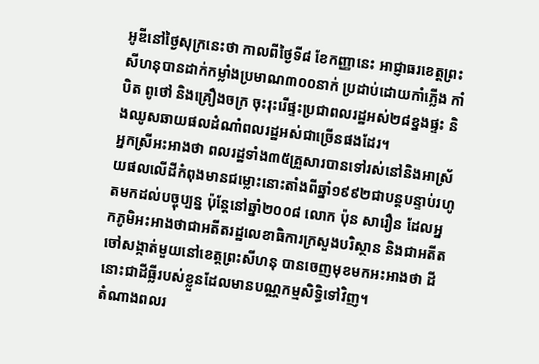អូឌីនៅថ្ងៃសុក្រនេះថា កាលពីថ្ងៃទី៨ ខែកញ្ញានេះ អាជ្ញាធរខេត្តព្រះសីហនុបានដាក់កម្លាំងប្រមាណ៣០០នាក់ ប្រដាប់ដោយកាំភ្លើង កាំបិត ពូថៅ និងគ្រឿងចក្រ ចុះរុះរើផ្ទះប្រជាពលរដ្ឋអស់២៨ខ្នងផ្ទះ និងឈូសឆាយផលដំណាំពលរដ្ឋអស់ជាច្រើនផងដែរ។
អ្នកស្រីអះអាងថា ពលរដ្ឋទាំង៣៥គ្រួសារបានទៅរស់នៅនិងអាស្រ័យផលលើដីកំពុងមានជម្លោះនោះតាំងពីឆ្នាំ១៩៩២ជាបន្តបន្ទាប់រហូតមកដល់បច្ចុប្បន្ន ប៉ុន្តែនៅឆ្នាំ២០០៨ លោក ប៉ុន សារឿន ដែលអ្នកភូមិអះអាងថាជាអតីតរដ្ឋលេខាធិការក្រសួងបរិស្ថាន និងជាអតីតចៅសង្កាត់មួយនៅខេត្តព្រះសីហនុ បានចេញមុខមកអះអាងថា ដីនោះជាដីធ្លីរបស់ខ្លួនដែលមានបណ្ណកម្មសិទ្ធិទៅវិញ។
តំណាងពលរ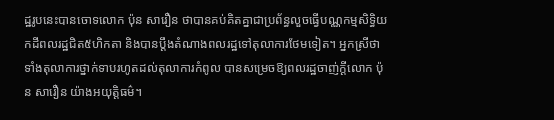ដ្ឋរូបនេះបានចោទលោក ប៉ុន សារឿន ថាបានគប់គិតគ្នាជាប្រព័ន្ធលួចធ្វើបណ្ណកម្មសិទ្ធិយកដីពលរដ្ឋជិត៥ហិកតា និងបានប្ដឹងតំណាងពលរដ្ឋទៅតុលាការថែមទៀត។ អ្នកស្រីថា ទាំងតុលាការថ្នាក់ទាបរហូតដល់តុលាការកំពូល បានសម្រេចឱ្យពលរដ្ឋចាញ់ក្ដីលោក ប៉ុន សារឿន យ៉ាងអយុត្តិធម៌។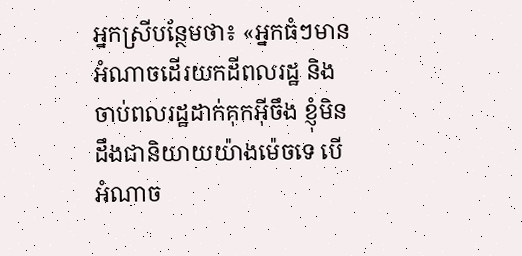អ្នកស្រីបន្ថែមថា៖ «អ្នកធំៗមានអំណាចដើរយកដីពលរដ្ឋ និងចាប់ពលរដ្ឋដាក់គុកអ៊ីចឹង ខ្ញុំមិនដឹងជានិយាយយ៉ាងម៉េចទេ បើអំណាច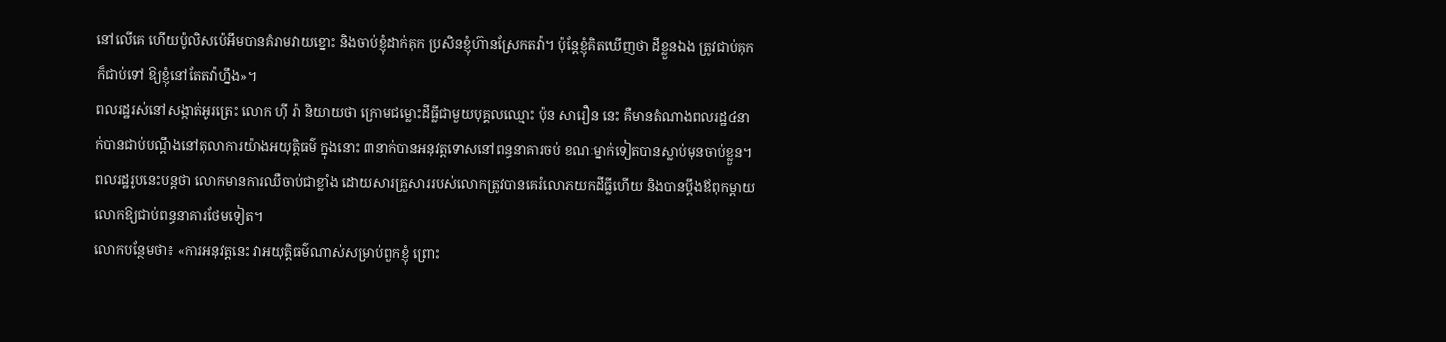នៅលើគេ ហើយប៉ូលិសប៉េអឹមបានគំរាមវាយខ្នោះ និងចាប់ខ្ញុំដាក់គុក ប្រសិនខ្ញុំហ៊ានស្រែកតវ៉ា។ ប៉ុន្តែខ្ញុំគិតឃើញថា ដីខ្លួនឯង ត្រូវជាប់គុក ក៏ជាប់ទៅ ឱ្យខ្ញុំនៅតែតវ៉ាហ្នឹង»។
ពលរដ្ឋរស់នៅសង្កាត់អូរត្រេះ លោក ហ៊ី រ៉ា និយាយថា ក្រោមជម្លោះដីធ្លីជាមួយបុគ្គលឈ្មោះ ប៉ុន សារឿន នេះ គឺមានតំណាងពលរដ្ឋ៤នាក់បានជាប់បណ្តឹងនៅតុលាការយ៉ាងអយុត្តិធម៌ ក្នុងនោះ ៣នាក់បានអនុវត្តទោសនៅពន្ធនាគារចប់ ខណៈម្នាក់ទៀតបានស្លាប់មុនចាប់ខ្លួន។
ពលរដ្ឋរូបនេះបន្តថា លោកមានការឈឺចាប់ជាខ្លាំង ដោយសារគ្រួសាររបស់លោកត្រូវបានគេរំលោភយកដីធ្លីហើយ និងបានប្តឹងឪពុកម្តាយលោកឱ្យជាប់ពន្ធនាគារថែមទៀត។
លោកបន្ថែមថា៖ «ការអនុវត្តនេះ វាអយុត្តិធម៌ណាស់សម្រាប់ពួកខ្ញុំ ព្រោះ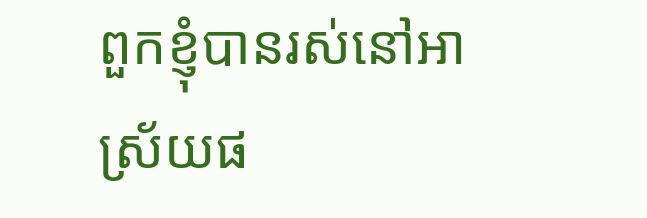ពួកខ្ញុំបានរស់នៅអាស្រ័យផ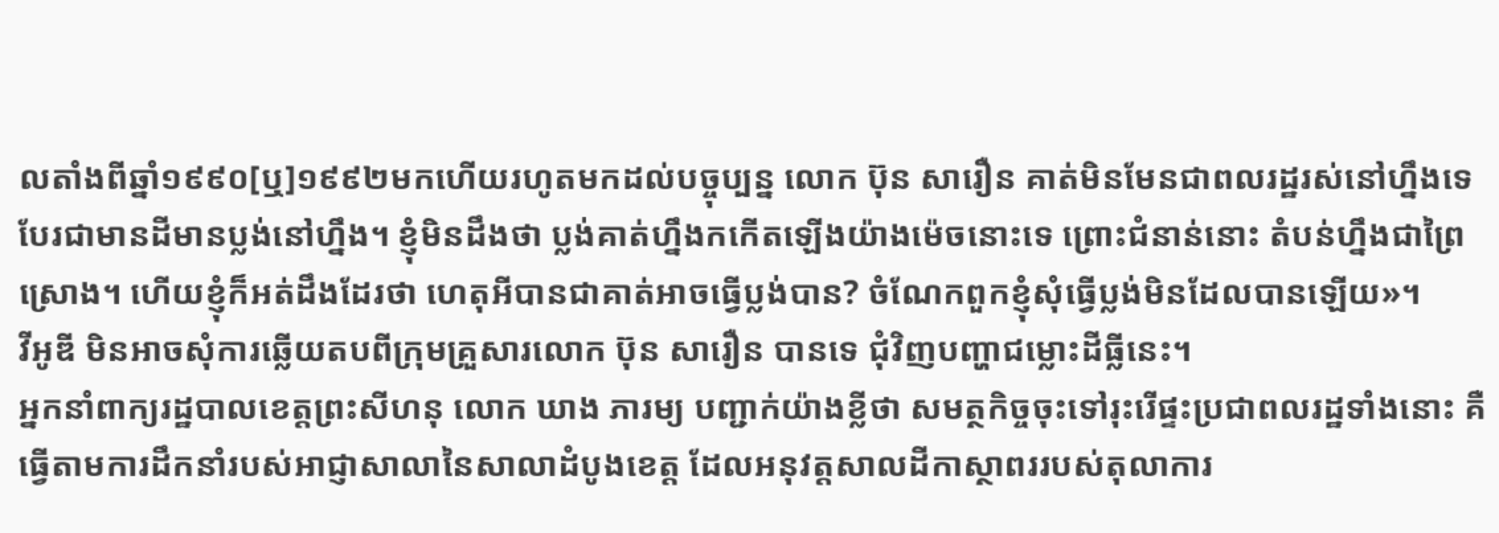លតាំងពីឆ្នាំ១៩៩០[ឬ]១៩៩២មកហើយរហូតមកដល់បច្ចុប្បន្ន លោក ប៊ុន សារឿន គាត់មិនមែនជាពលរដ្ឋរស់នៅហ្នឹងទេ បែរជាមានដីមានប្លង់នៅហ្នឹង។ ខ្ញុំមិនដឹងថា ប្លង់គាត់ហ្នឹងកកើតឡើងយ៉ាងម៉េចនោះទេ ព្រោះជំនាន់នោះ តំបន់ហ្នឹងជាព្រៃស្រោង។ ហើយខ្ញុំក៏អត់ដឹងដែរថា ហេតុអីបានជាគាត់អាចធ្វើប្លង់បាន? ចំណែកពួកខ្ញុំសុំធ្វើប្លង់មិនដែលបានឡើយ»។
វីអូឌី មិនអាចសុំការឆ្លើយតបពីក្រុមគ្រួសារលោក ប៊ុន សារឿន បានទេ ជុំវិញបញ្ហាជម្លោះដីធ្លីនេះ។
អ្នកនាំពាក្យរដ្ឋបាលខេត្តព្រះសីហនុ លោក ឃាង ភារម្យ បញ្ជាក់យ៉ាងខ្លីថា សមត្ថកិច្ចចុះទៅរុះរើផ្ទះប្រជាពលរដ្ឋទាំងនោះ គឺធ្វើតាមការដឹកនាំរបស់អាជ្ញាសាលានៃសាលាដំបូងខេត្ត ដែលអនុវត្តសាលដីកាស្ថាពររបស់តុលាការ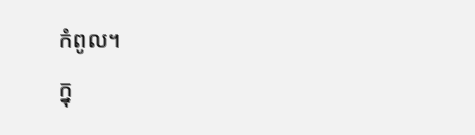កំពូល។
ក្នុ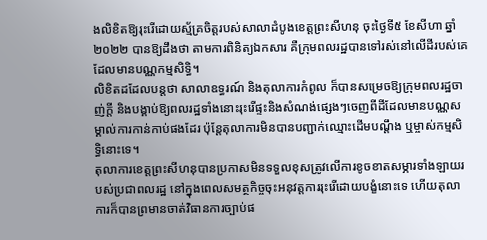ងលិខិតឱ្យរុះរើដោយស្ម័គ្រចិត្តរបស់សាលាដំបូងខេត្តព្រះសីហនុ ចុះថ្ងៃទី៥ ខែសីហា ឆ្នាំ២០២២ បានឱ្យដឹងថា តាមការពិនិត្យឯកសារ គឺក្រុមពលរដ្ឋបានទៅរស់នៅលើដីរបស់គេដែលមានបណ្ណកម្មសិទ្ធិ។
លិខិតដដែលបន្តថា សាលាឧទ្ធរណ៍ និងតុលាការកំពូល ក៏បានសម្រេចឱ្យក្រុមពលរដ្ឋចាញ់ក្តី និងបង្គាប់ឱ្យពលរដ្ឋទាំងនោះរុះរើផ្ទះនិងសំណង់ផ្សេងៗចេញពីដីដែលមានបណ្ណសម្គាល់ការកាន់កាប់ផងដែរ ប៉ុន្តែតុលាការមិនបានបញ្ជាក់ឈ្មោះដើមបណ្តឹង ឬម្ចាស់កម្មសិទ្ធិនោះទេ។
តុលាការខេត្តព្រះសីហនុបានប្រកាសមិនទទួលខុសត្រូវលើការខូចខាតសម្ភារទាំងឡាយរបស់ប្រជាពលរដ្ឋ នៅក្នុងពេលសមត្ថកិច្ចចុះអនុវត្តការរុះរើដោយបង្ខំនោះទេ ហើយតុលាការក៏បានព្រមានចាត់វិធានការច្បាប់ផ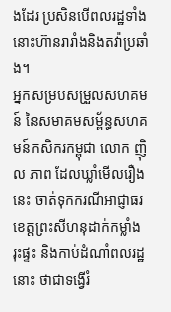ងដែរ ប្រសិនបើពលរដ្ឋទាំងនោះហ៊ានរារាំងនិងតវ៉ាប្រឆាំង។
អ្នកសម្របសម្រួលសហគមន៍ នៃសមាគមសម្ព័ន្ធសហគមន៍កសិករកម្ពុជា លោក ញ៉ិល ភាព ដែលឃ្លាំមើលរឿងនេះ ចាត់ទុកករណីអាជ្ញាធរខេត្តព្រះសីហនុដាក់កម្លាំងរុះផ្ទះ និងកាប់ដំណាំពលរដ្ឋនោះ ថាជាទង្វើរំ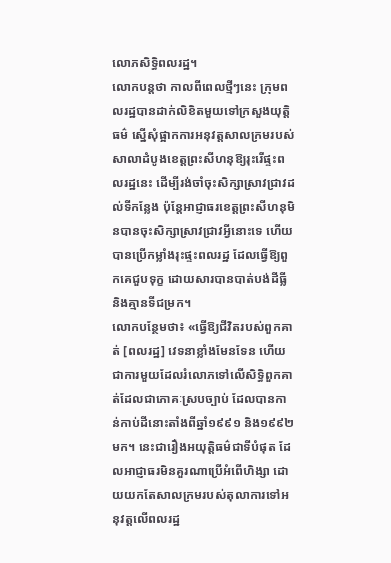លោភសិទ្ធិពលរដ្ឋ។
លោកបន្តថា កាលពីពេលថ្មីៗនេះ ក្រុមពលរដ្ឋបានដាក់លិខិតមួយទៅក្រសួងយុត្តិធម៌ ស្នើសុំផ្អាកការអនុវត្តសាលក្រមរបស់សាលាដំបូងខេត្តព្រះសីហនុឱ្យរុះរើផ្ទះពលរដ្ឋនេះ ដើម្បីរង់ចាំចុះសិក្សាស្រាវជ្រាវដល់ទីកន្លែង ប៉ុន្តែអាជ្ញាធរខេត្តព្រះសីហនុមិនបានចុះសិក្សាស្រាវជ្រាវអ្វីនោះទេ ហើយបានប្រើកម្លាំងរុះផ្ទះពលរដ្ឋ ដែលធ្វើឱ្យពួកគេជួបទុក្ខ ដោយសារបានបាត់បង់ដីធ្លី និងគ្មានទីជម្រក។
លោកបន្ថែមថា៖ «ធ្វើឱ្យជីវិតរបស់ពួកគាត់ [ពលរដ្ឋ] វេទនាខ្លាំងមែនទែន ហើយជាការមួយដែលរំលោភទៅលើសិទ្ធិពួកគាត់ដែលជាភោគៈស្របច្បាប់ ដែលបានកាន់កាប់ដីនោះតាំងពីឆ្នាំ១៩៩១ និង១៩៩២មក។ នេះជារឿងអយុត្តិធម៌ជាទីបំផុត ដែលអាជ្ញាធរមិនគួរណាប្រើអំពើហិង្សា ដោយយកតែសាលក្រមរបស់តុលាការទៅអនុវត្តលើពលរដ្ឋ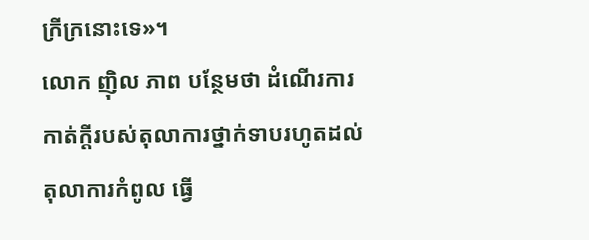ក្រីក្រនោះទេ»។
លោក ញ៉ិល ភាព បន្ថែមថា ដំណើរការកាត់ក្តីរបស់តុលាការថ្នាក់ទាបរហូតដល់តុលាការកំពូល ធ្វើ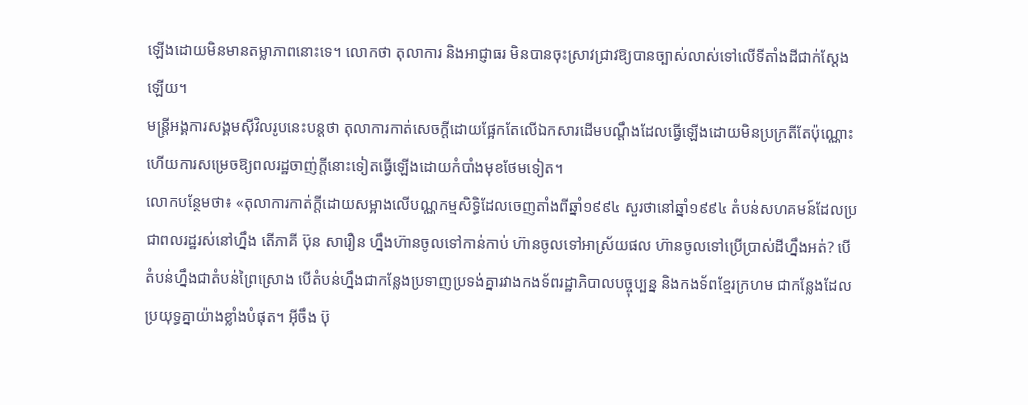ឡើងដោយមិនមានតម្លាភាពនោះទេ។ លោកថា តុលាការ និងអាជ្ញាធរ មិនបានចុះស្រាវជ្រាវឱ្យបានច្បាស់លាស់ទៅលើទីតាំងដីជាក់ស្តែងឡើយ។
មន្ត្រីអង្គការសង្គមស៊ីវិលរូបនេះបន្តថា តុលាការកាត់សេចក្តីដោយផ្អែកតែលើឯកសារដើមបណ្តឹងដែលធ្វើឡើងដោយមិនប្រក្រតីតែប៉ុណ្ណោះ ហើយការសម្រេចឱ្យពលរដ្ឋចាញ់ក្តីនោះទៀតធ្វើឡើងដោយកំបាំងមុខថែមទៀត។
លោកបន្ថែមថា៖ «តុលាការកាត់ក្តីដោយសម្អាងលើបណ្ណកម្មសិទ្ធិដែលចេញតាំងពីឆ្នាំ១៩៩៤ សួរថានៅឆ្នាំ១៩៩៤ តំបន់សហគមន៍ដែលប្រជាពលរដ្ឋរស់នៅហ្នឹង តើភាគី ប៊ុន សារឿន ហ្នឹងហ៊ានចូលទៅកាន់កាប់ ហ៊ានចូលទៅអាស្រ័យផល ហ៊ានចូលទៅប្រើប្រាស់ដីហ្នឹងអត់? បើតំបន់ហ្នឹងជាតំបន់ព្រៃស្រោង បើតំបន់ហ្នឹងជាកន្លែងប្រទាញប្រទង់គ្នារវាងកងទ័ពរដ្ឋាភិបាលបច្ចុប្បន្ន និងកងទ័ពខ្មែរក្រហម ជាកន្លែងដែលប្រយុទ្ធគ្នាយ៉ាងខ្លាំងបំផុត។ អ៊ីចឹង ប៊ុ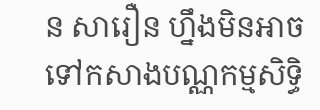ន សារឿន ហ្នឹងមិនអាចទៅកសាងបណ្ណកម្មសិទ្ធិ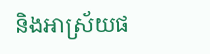និងអាស្រ័យផ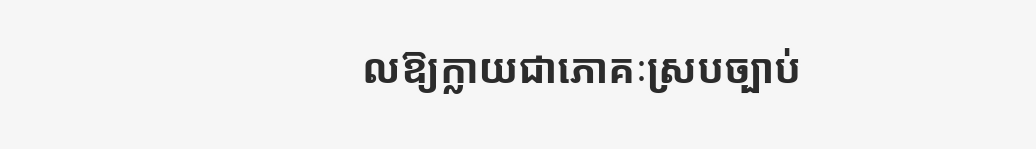លឱ្យក្លាយជាភោគៈស្របច្បាប់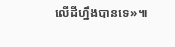លើដីហ្នឹងបានទេ»៕